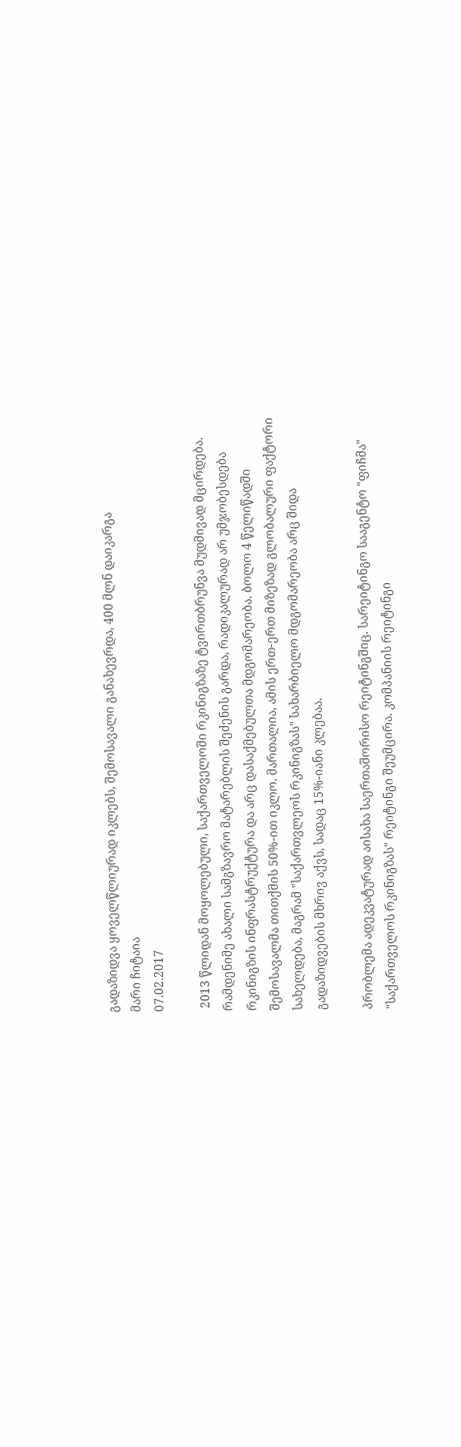გადაზიდვა ყოველწლიურად იკლებს, შემოსავალი განახევრდა, 400 მლნ დაიკარგა
მარი ჩიტაია
07.02.2017

 2013 წლიდან მოყოლებული, საქართველოში რკინიგზაზე ტვირთბრუნვა მუდმივად მცირდება. რამდენიმე ახალი სამგზავრო მატარებლის შეძენის გარდა, რადიკალურად არ უმჯობესდება რკინიგზის ინფრასტრუქტურა და არც დასაქმებულთა მდგომარეობა. ბოლო 4 წელიწადში შემოსავალმა თითქმის 50%-ით იკლო. მართალია, ამის ერთ-ერთ მიზეზად გლობალური ფაქტორი სახელდება, მაგრამ "საქართვლეოს რკინიგზას" სახარბიელო მდგომარეობა არც შიდა გადაზიდვების მხრივ აქვს, სადაც 15%-იანი კლებაა.

პრობლემა ადეკვატურად აისახა საერთაშორისო რეიტინგშიც. სარეიტინგო სააგენტო "ფიჩმა" "საქართველოს რკინიგზას" რეიტინგი შეუმცირა. კომპანიის რეიტინგი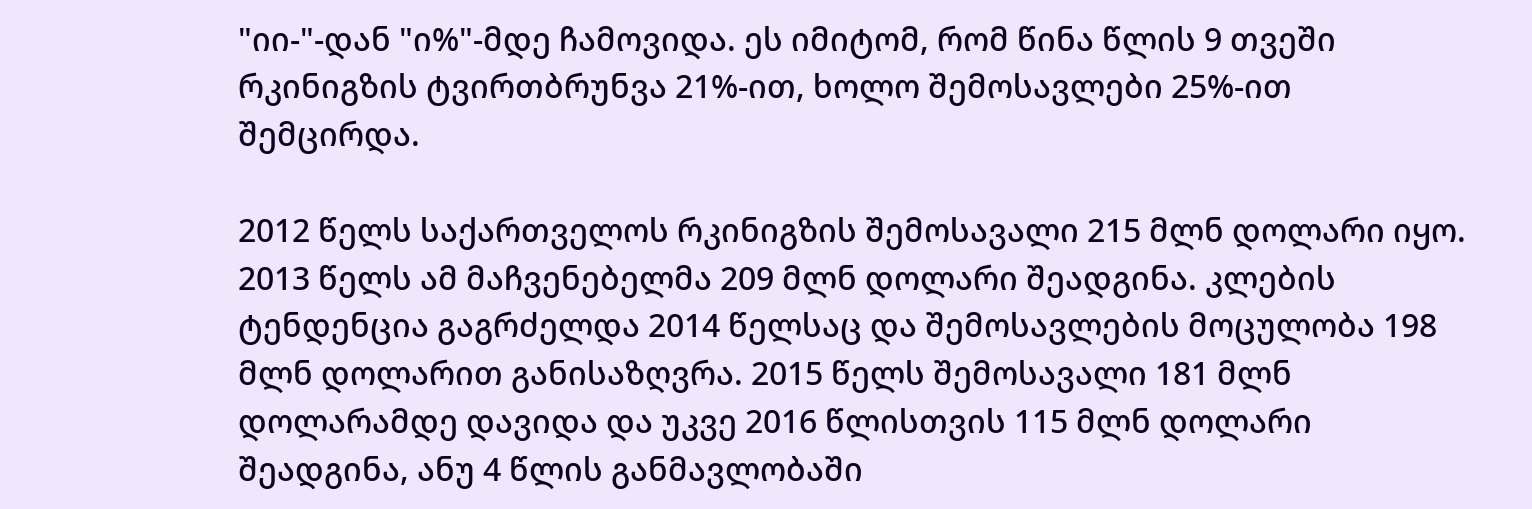"იი-"-დან "ი%"-მდე ჩამოვიდა. ეს იმიტომ, რომ წინა წლის 9 თვეში რკინიგზის ტვირთბრუნვა 21%-ით, ხოლო შემოსავლები 25%-ით შემცირდა.

2012 წელს საქართველოს რკინიგზის შემოსავალი 215 მლნ დოლარი იყო. 2013 წელს ამ მაჩვენებელმა 209 მლნ დოლარი შეადგინა. კლების ტენდენცია გაგრძელდა 2014 წელსაც და შემოსავლების მოცულობა 198 მლნ დოლარით განისაზღვრა. 2015 წელს შემოსავალი 181 მლნ დოლარამდე დავიდა და უკვე 2016 წლისთვის 115 მლნ დოლარი შეადგინა, ანუ 4 წლის განმავლობაში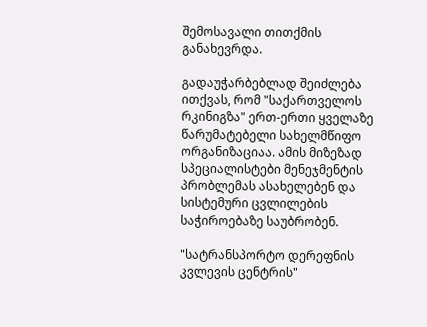შემოსავალი თითქმის განახევრდა.

გადაუჭარბებლად შეიძლება ითქვას, რომ "საქართველოს რკინიგზა" ერთ-ერთი ყველაზე წარუმატებელი სახელმწიფო ორგანიზაციაა. ამის მიზეზად სპეციალისტები მენეჯმენტის პრობლემას ასახელებენ და სისტემური ცვლილების საჭიროებაზე საუბრობენ.

"სატრანსპორტო დერეფნის კვლევის ცენტრის"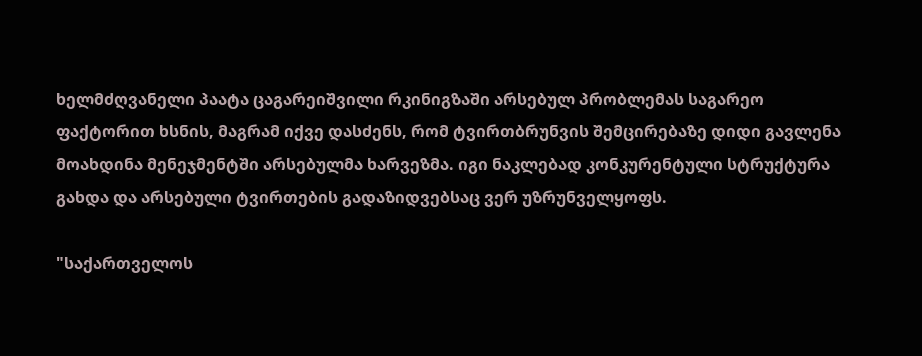ხელმძღვანელი პაატა ცაგარეიშვილი რკინიგზაში არსებულ პრობლემას საგარეო ფაქტორით ხსნის, მაგრამ იქვე დასძენს, რომ ტვირთბრუნვის შემცირებაზე დიდი გავლენა მოახდინა მენეჯმენტში არსებულმა ხარვეზმა. იგი ნაკლებად კონკურენტული სტრუქტურა გახდა და არსებული ტვირთების გადაზიდვებსაც ვერ უზრუნველყოფს.

"საქართველოს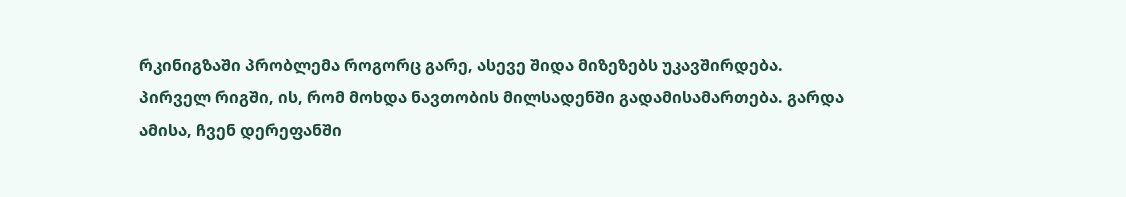რკინიგზაში პრობლემა როგორც გარე, ასევე შიდა მიზეზებს უკავშირდება. პირველ რიგში, ის, რომ მოხდა ნავთობის მილსადენში გადამისამართება. გარდა ამისა, ჩვენ დერეფანში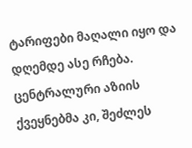ტარიფები მაღალი იყო და დღემდე ასე რჩება. ცენტრალური აზიის ქვეყნებმა კი, შეძლეს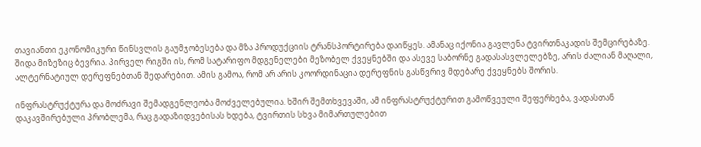თავიანთი ეკონომიკური წინსვლის გაუმჯობესება და მზა პროდუქციის ტრანსპორტირება დაიწყეს. ამანაც იქონია გავლენა ტვირთნაკადის შემცირებაზე. შიდა მიზეზიც ბევრია. პირველ რიგში ის, რომ სატარიფო მდგენელები მეზობელ ქვეყნებში და ასევე საბორნე გადასასვლელებზე, არის ძალიან მაღალი, ალტერნატიულ დერეფნებთან შედარებით. ამის გამოა, რომ არ არის კოორდინაცია დერეფნის გასწვრივ მდებარე ქვეყნებს შორის.

ინფრასტრუქტურა და მოძრავი შემადგენლეობა მოძველებულია. ხშირ შემთხვევაში, ამ ინფრასტრუქტურით გამოწვეული შეფერხება, ვადასთან დაკავშირებული პრობლემა, რაც გადაზიდვებისას ხდება, ტვირთის სხვა მიმართულებით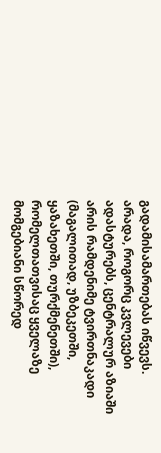გადამისამართებას იწვევს. არადა, როგორც კვლევები ადასტურებს, ცენტრალურ აზიაში არის რამდენიმე ტვირთნაკადი (მაგალითად, უზბეკეთში, ყაზახეთში, თურქმენეთში), რომელთათვისაც ყველაზე მომგებიანი სწორედ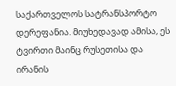საქართველოს სატრანსპორტო დერეფანია. მიუხედავად ამისა, ეს ტვირთი მაინც რუსეთისა და ირანის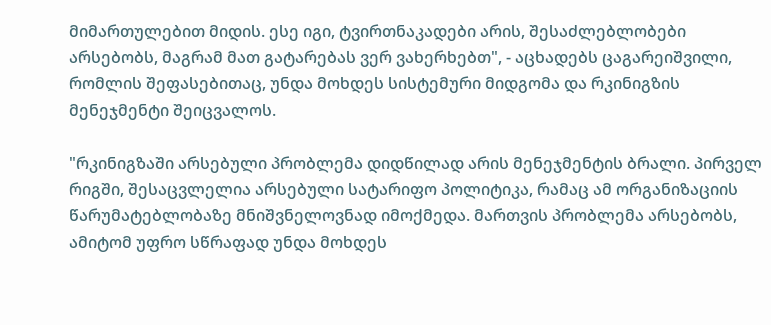მიმართულებით მიდის. ესე იგი, ტვირთნაკადები არის, შესაძლებლობები არსებობს, მაგრამ მათ გატარებას ვერ ვახერხებთ", - აცხადებს ცაგარეიშვილი, რომლის შეფასებითაც, უნდა მოხდეს სისტემური მიდგომა და რკინიგზის მენეჯმენტი შეიცვალოს.

"რკინიგზაში არსებული პრობლემა დიდწილად არის მენეჯმენტის ბრალი. პირველ რიგში, შესაცვლელია არსებული სატარიფო პოლიტიკა, რამაც ამ ორგანიზაციის წარუმატებლობაზე მნიშვნელოვნად იმოქმედა. მართვის პრობლემა არსებობს, ამიტომ უფრო სწრაფად უნდა მოხდეს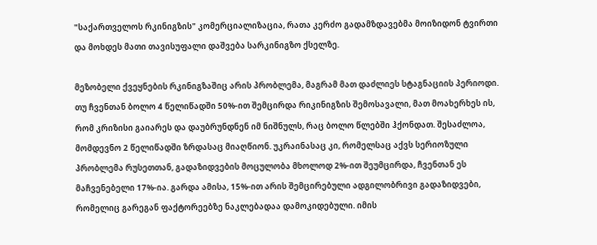"საქართველოს რკინიგზის" კომერციალიზაცია, რათა კერძო გადამზდავებმა მოიზიდონ ტვირთი და მოხდეს მათი თავისუფალი დაშვება სარკინიგზო ქსელზე.

მეზობელი ქვეყნების რკინიგზაშიც არის პრობლემა, მაგრამ მათ დაძლიეს სტაგნაციის პერიოდი. თუ ჩვენთან ბოლო 4 წელიწადში 50%-ით შემცირდა რიკინიგზის შემოსავალი, მათ მოახერხეს ის, რომ კრიზისი გაიარეს და დაუბრუნდნენ იმ ნიშნულს, რაც ბოლო წლებში ჰქონდათ. შესაძლოა, მომდევნო 2 წელიწადში ზრდასაც მიაღწიონ. უკრაინასაც კი, რომელსაც აქვს სერიოზული პრობლემა რუსეთთან, გადაზიდვების მოცულობა მხოლოდ 2%-ით შეუმცირდა, ჩვენთან ეს მაჩვენებელი 17%-ია. გარდა ამისა, 15%-ით არის შემცირებული ადგილობრივი გადაზიდვები, რომელიც გარეგან ფაქტორეებზე ნაკლებადაა დამოკიდებული. იმის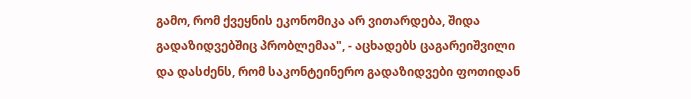გამო, რომ ქვეყნის ეკონომიკა არ ვითარდება, შიდა გადაზიდვებშიც პრობლემაა", - აცხადებს ცაგარეიშვილი და დასძენს, რომ საკონტეინერო გადაზიდვები ფოთიდან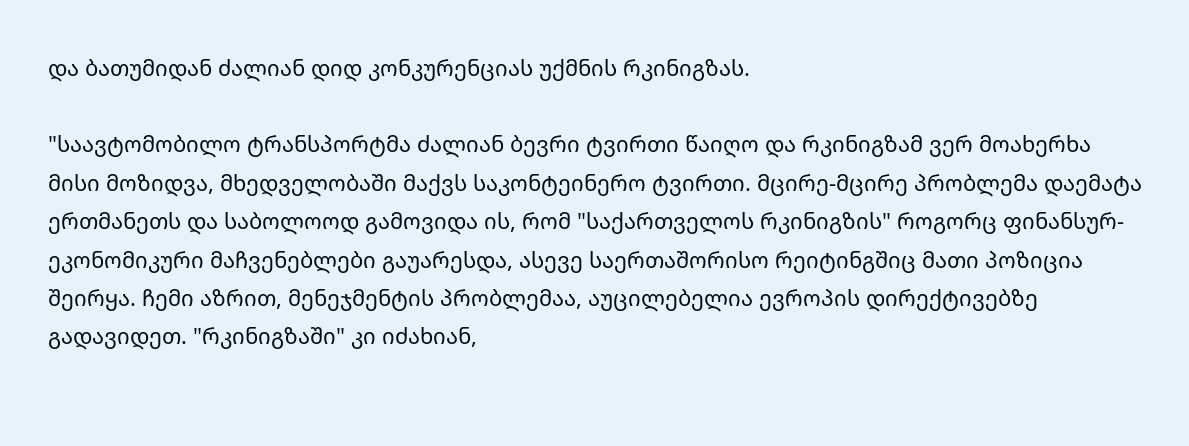და ბათუმიდან ძალიან დიდ კონკურენციას უქმნის რკინიგზას.

"საავტომობილო ტრანსპორტმა ძალიან ბევრი ტვირთი წაიღო და რკინიგზამ ვერ მოახერხა მისი მოზიდვა, მხედველობაში მაქვს საკონტეინერო ტვირთი. მცირე-მცირე პრობლემა დაემატა ერთმანეთს და საბოლოოდ გამოვიდა ის, რომ "საქართველოს რკინიგზის" როგორც ფინანსურ-ეკონომიკური მაჩვენებლები გაუარესდა, ასევე საერთაშორისო რეიტინგშიც მათი პოზიცია შეირყა. ჩემი აზრით, მენეჯმენტის პრობლემაა, აუცილებელია ევროპის დირექტივებზე გადავიდეთ. "რკინიგზაში" კი იძახიან,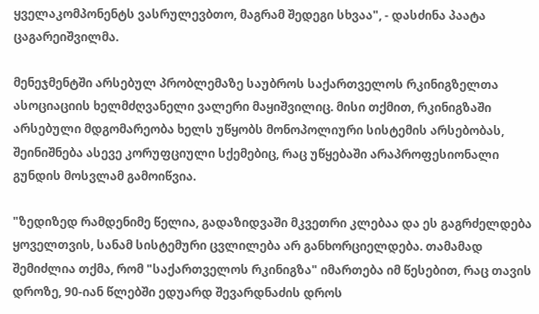ყველაკომპონენტს ვასრულევბთო, მაგრამ შედეგი სხვაა", - დასძინა პაატა ცაგარეიშვილმა.

მენეჯმენტში არსებულ პრობლემაზე საუბროს საქართველოს რკინიგზელთა ასოციაციის ხელმძღვანელი ვალერი მაყიშვილიც. მისი თქმით, რკინიგზაში არსებული მდგომარეობა ხელს უწყობს მონოპოლიური სისტემის არსებობას, შეინიშნება ასევე კორუფციული სქემებიც, რაც უწყებაში არაპროფესიონალი გუნდის მოსვლამ გამოიწვია.

"ზედიზედ რამდენიმე წელია, გადაზიდვაში მკვეთრი კლებაა და ეს გაგრძელდება ყოველთვის, სანამ სისტემური ცვლილება არ განხორციელდება. თამამად შემიძლია თქმა, რომ "საქართველოს რკინიგზა" იმართება იმ წესებით, რაც თავის დროზე, 90-იან წლებში ედუარდ შევარდნაძის დროს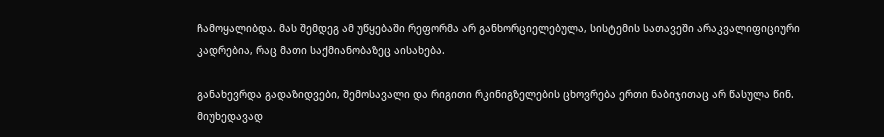ჩამოყალიბდა. მას შემდეგ ამ უწყებაში რეფორმა არ განხორციელებულა, სისტემის სათავეში არაკვალიფიციური კადრებია, რაც მათი საქმიანობაზეც აისახება.

განახევრდა გადაზიდვები, შემოსავალი და რიგითი რკინიგზელების ცხოვრება ერთი ნაბიჯითაც არ წასულა წინ. მიუხედავად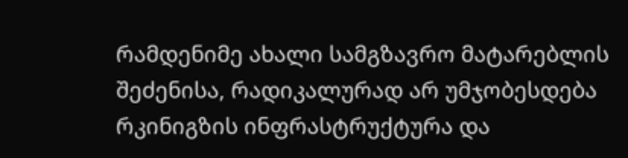რამდენიმე ახალი სამგზავრო მატარებლის შეძენისა, რადიკალურად არ უმჯობესდება რკინიგზის ინფრასტრუქტურა და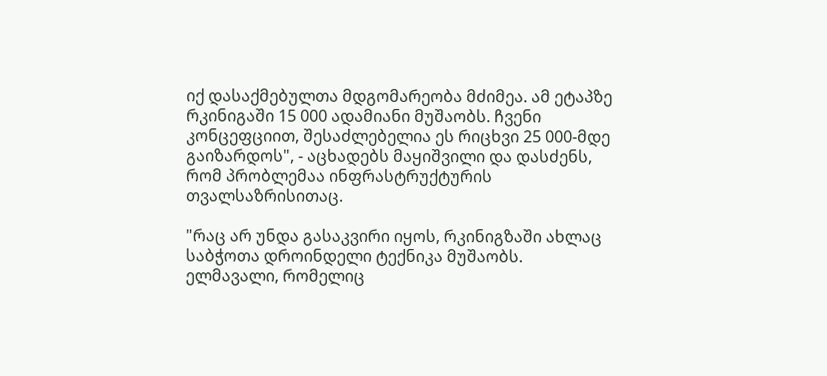იქ დასაქმებულთა მდგომარეობა მძიმეა. ამ ეტაპზე რკინიგაში 15 000 ადამიანი მუშაობს. ჩვენი კონცეფციით, შესაძლებელია ეს რიცხვი 25 000-მდე გაიზარდოს", - აცხადებს მაყიშვილი და დასძენს, რომ პრობლემაა ინფრასტრუქტურის თვალსაზრისითაც.

"რაც არ უნდა გასაკვირი იყოს, რკინიგზაში ახლაც საბჭოთა დროინდელი ტექნიკა მუშაობს. ელმავალი, რომელიც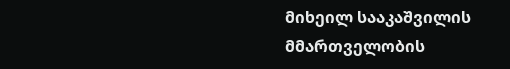მიხეილ სააკაშვილის მმართველობის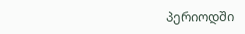პერიოდში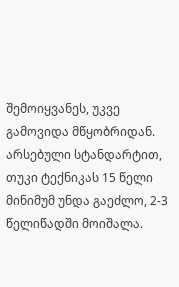შემოიყვანეს, უკვე გამოვიდა მწყობრიდან. არსებული სტანდარტით, თუკი ტექნიკას 15 წელი მინიმუმ უნდა გაეძლო, 2-3 წელიწადში მოიშალა.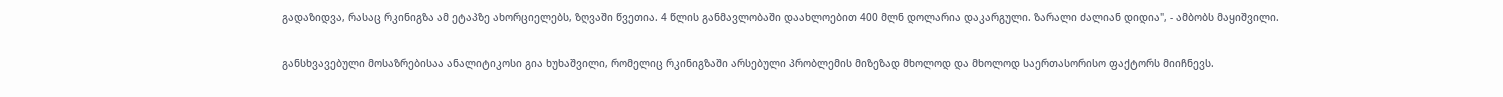გადაზიდვა, რასაც რკინიგზა ამ ეტაპზე ახორციელებს, ზღვაში წვეთია. 4 წლის განმავლობაში დაახლოებით 400 მლნ დოლარია დაკარგული. ზარალი ძალიან დიდია", - ამბობს მაყიშვილი.

განსხვავებული მოსაზრებისაა ანალიტიკოსი გია ხუხაშვილი, რომელიც რკინიგზაში არსებული პრობლემის მიზეზად მხოლოდ და მხოლოდ საერთასორისო ფაქტორს მიიჩნევს.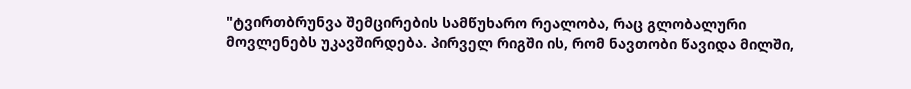"ტვირთბრუნვა შემცირების სამწუხარო რეალობა, რაც გლობალური მოვლენებს უკავშირდება. პირველ რიგში ის, რომ ნავთობი წავიდა მილში,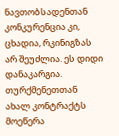ნავთობსადენთან კონკურენცია კი, ცხადია, რკინიგზას არ შეუძლია. ეს დიდი დანაკარგია. თურქმენეთთან ახალ კონტრაქტს მოეწერა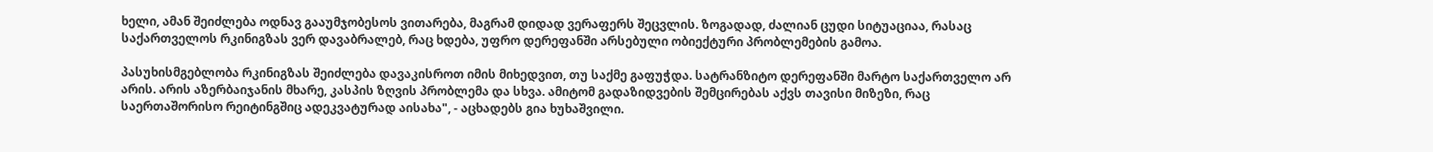ხელი, ამან შეიძლება ოდნავ გააუმჯობესოს ვითარება, მაგრამ დიდად ვერაფერს შეცვლის. ზოგადად, ძალიან ცუდი სიტუაციაა, რასაც საქართველოს რკინიგზას ვერ დავაბრალებ, რაც ხდება, უფრო დერეფანში არსებული ობიექტური პრობლემების გამოა.

პასუხისმგებლობა რკინიგზას შეიძლება დავაკისროთ იმის მიხედვით, თუ საქმე გაფუჭდა. სატრანზიტო დერეფანში მარტო საქართველო არ არის. არის აზერბაიჯანის მხარე, კასპის ზღვის პრობლემა და სხვა. ამიტომ გადაზიდვების შემცირებას აქვს თავისი მიზეზი, რაც საერთაშორისო რეიტინგშიც ადეკვატურად აისახა", - აცხადებს გია ხუხაშვილი.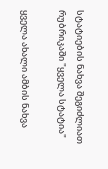სტატიების ნახვა შეგიძლიათ რუბრიკაში "ყველა სტატია"

ყველა ახალი ამბის ნახვა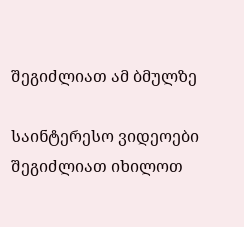შეგიძლიათ ამ ბმულზე

საინტერესო ვიდეოები შეგიძლიათ იხილოთ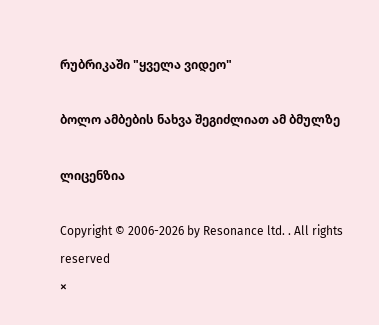რუბრიკაში "ყველა ვიდეო"

ბოლო ამბების ნახვა შეგიძლიათ ამ ბმულზე

ლიცენზია

Copyright © 2006-2026 by Resonance ltd. . All rights reserved
×